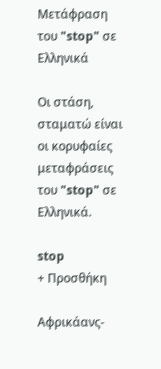Μετάφραση του "stop" σε Ελληνικά

Οι στάση, σταματώ είναι οι κορυφαίες μεταφράσεις του "stop" σε Ελληνικά.

stop
+ Προσθήκη

Αφρικάανς-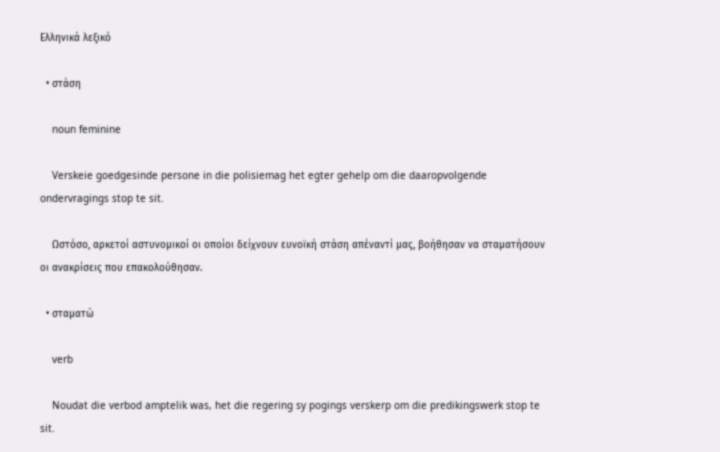Ελληνικά λεξικό

  • στάση

    noun feminine

    Verskeie goedgesinde persone in die polisiemag het egter gehelp om die daaropvolgende ondervragings stop te sit.

    Ωστόσο, αρκετοί αστυνομικοί οι οποίοι δείχνουν ευνοϊκή στάση απέναντί μας, βοήθησαν να σταματήσουν οι ανακρίσεις που επακολούθησαν.

  • σταματώ

    verb

    Noudat die verbod amptelik was, het die regering sy pogings verskerp om die predikingswerk stop te sit.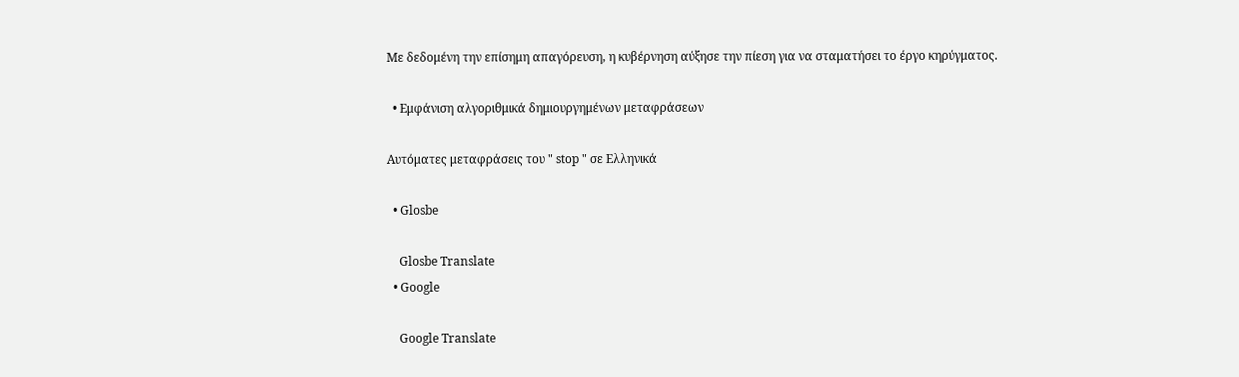Με δεδομένη την επίσημη απαγόρευση, η κυβέρνηση αύξησε την πίεση για να σταματήσει το έργο κηρύγματος.

  • Εμφάνιση αλγοριθμικά δημιουργημένων μεταφράσεων

Αυτόματες μεταφράσεις του " stop " σε Ελληνικά

  • Glosbe

    Glosbe Translate
  • Google

    Google Translate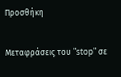Προσθήκη

Μεταφράσεις του "stop" σε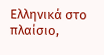Ελληνικά στο πλαίσιο,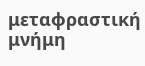μεταφραστική μνήμη